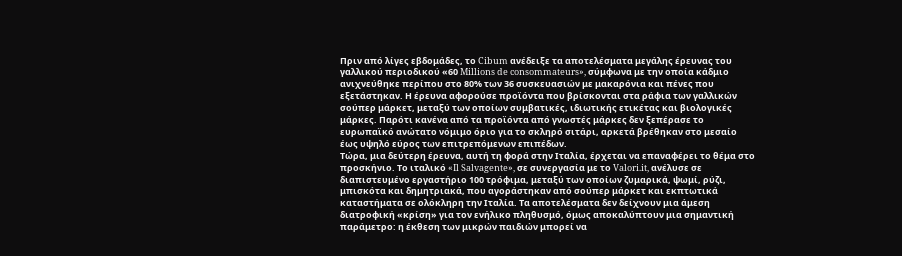Πριν από λίγες εβδομάδες, το Cibum ανέδειξε τα αποτελέσματα μεγάλης έρευνας του γαλλικού περιοδικού «60 Millions de consommateurs», σύμφωνα με την οποία κάδμιο ανιχνεύθηκε περίπου στο 80% των 36 συσκευασιών με μακαρόνια και πένες που εξετάστηκαν. Η έρευνα αφορούσε προϊόντα που βρίσκονται στα ράφια των γαλλικών σούπερ μάρκετ, μεταξύ των οποίων συμβατικές, ιδιωτικής ετικέτας και βιολογικές μάρκες. Παρότι κανένα από τα προϊόντα από γνωστές μάρκες δεν ξεπέρασε το ευρωπαϊκό ανώτατο νόμιμο όριο για το σκληρό σιτάρι, αρκετά βρέθηκαν στο μεσαίο έως υψηλό εύρος των επιτρεπόμενων επιπέδων.
Τώρα, μια δεύτερη έρευνα, αυτή τη φορά στην Ιταλία, έρχεται να επαναφέρει το θέμα στο προσκήνιο. Το ιταλικό «Il Salvagente», σε συνεργασία με το Valori.it, ανέλυσε σε διαπιστευμένο εργαστήριο 100 τρόφιμα, μεταξύ των οποίων ζυμαρικά, ψωμί, ρύζι, μπισκότα και δημητριακά, που αγοράστηκαν από σούπερ μάρκετ και εκπτωτικά καταστήματα σε ολόκληρη την Ιταλία. Τα αποτελέσματα δεν δείχνουν μια άμεση διατροφική «κρίση» για τον ενήλικο πληθυσμό, όμως αποκαλύπτουν μια σημαντική παράμετρο: η έκθεση των μικρών παιδιών μπορεί να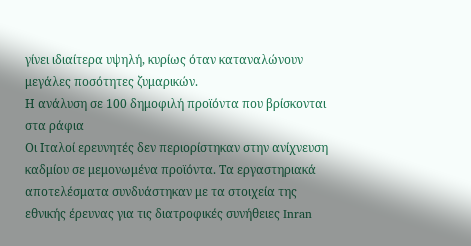γίνει ιδιαίτερα υψηλή, κυρίως όταν καταναλώνουν μεγάλες ποσότητες ζυμαρικών.
Η ανάλυση σε 100 δημοφιλή προϊόντα που βρίσκονται στα ράφια
Οι Ιταλοί ερευνητές δεν περιορίστηκαν στην ανίχνευση καδμίου σε μεμονωμένα προϊόντα. Τα εργαστηριακά αποτελέσματα συνδυάστηκαν με τα στοιχεία της εθνικής έρευνας για τις διατροφικές συνήθειες Inran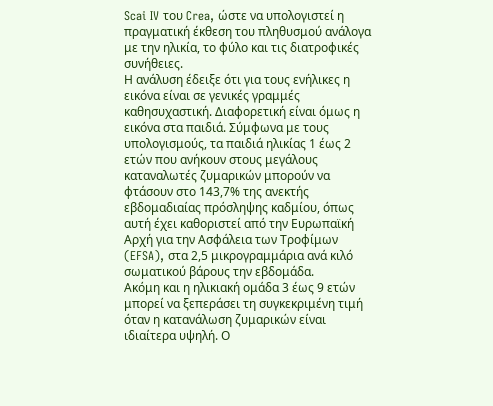Scai IV του Crea, ώστε να υπολογιστεί η πραγματική έκθεση του πληθυσμού ανάλογα με την ηλικία, το φύλο και τις διατροφικές συνήθειες.
Η ανάλυση έδειξε ότι για τους ενήλικες η εικόνα είναι σε γενικές γραμμές καθησυχαστική. Διαφορετική είναι όμως η εικόνα στα παιδιά. Σύμφωνα με τους υπολογισμούς, τα παιδιά ηλικίας 1 έως 2 ετών που ανήκουν στους μεγάλους καταναλωτές ζυμαρικών μπορούν να φτάσουν στο 143,7% της ανεκτής εβδομαδιαίας πρόσληψης καδμίου, όπως αυτή έχει καθοριστεί από την Ευρωπαϊκή Αρχή για την Ασφάλεια των Τροφίμων (EFSA), στα 2,5 μικρογραμμάρια ανά κιλό σωματικού βάρους την εβδομάδα.
Ακόμη και η ηλικιακή ομάδα 3 έως 9 ετών μπορεί να ξεπεράσει τη συγκεκριμένη τιμή όταν η κατανάλωση ζυμαρικών είναι ιδιαίτερα υψηλή. Ο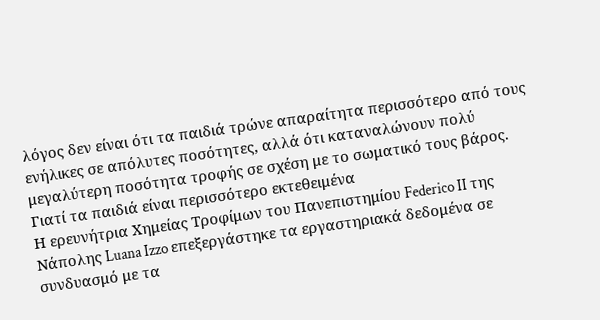λόγος δεν είναι ότι τα παιδιά τρώνε απαραίτητα περισσότερο από τους ενήλικες σε απόλυτες ποσότητες, αλλά ότι καταναλώνουν πολύ μεγαλύτερη ποσότητα τροφής σε σχέση με το σωματικό τους βάρος.
Γιατί τα παιδιά είναι περισσότερο εκτεθειμένα
Η ερευνήτρια Χημείας Τροφίμων του Πανεπιστημίου Federico II της Νάπολης Luana Izzo επεξεργάστηκε τα εργαστηριακά δεδομένα σε συνδυασμό με τα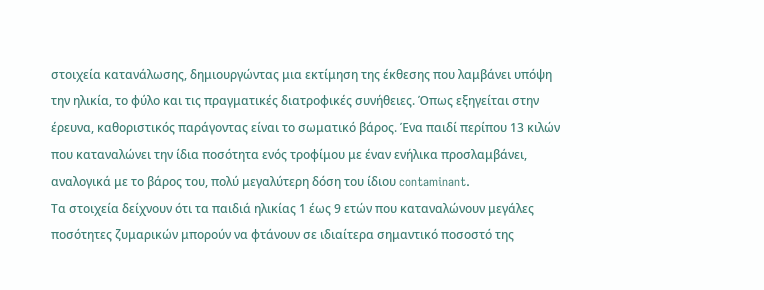στοιχεία κατανάλωσης, δημιουργώντας μια εκτίμηση της έκθεσης που λαμβάνει υπόψη την ηλικία, το φύλο και τις πραγματικές διατροφικές συνήθειες. Όπως εξηγείται στην έρευνα, καθοριστικός παράγοντας είναι το σωματικό βάρος. Ένα παιδί περίπου 13 κιλών που καταναλώνει την ίδια ποσότητα ενός τροφίμου με έναν ενήλικα προσλαμβάνει, αναλογικά με το βάρος του, πολύ μεγαλύτερη δόση του ίδιου contaminant.
Τα στοιχεία δείχνουν ότι τα παιδιά ηλικίας 1 έως 9 ετών που καταναλώνουν μεγάλες ποσότητες ζυμαρικών μπορούν να φτάνουν σε ιδιαίτερα σημαντικό ποσοστό της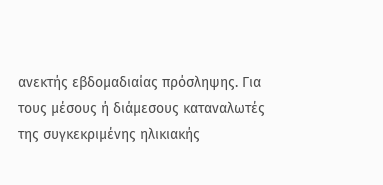ανεκτής εβδομαδιαίας πρόσληψης. Για τους μέσους ή διάμεσους καταναλωτές της συγκεκριμένης ηλικιακής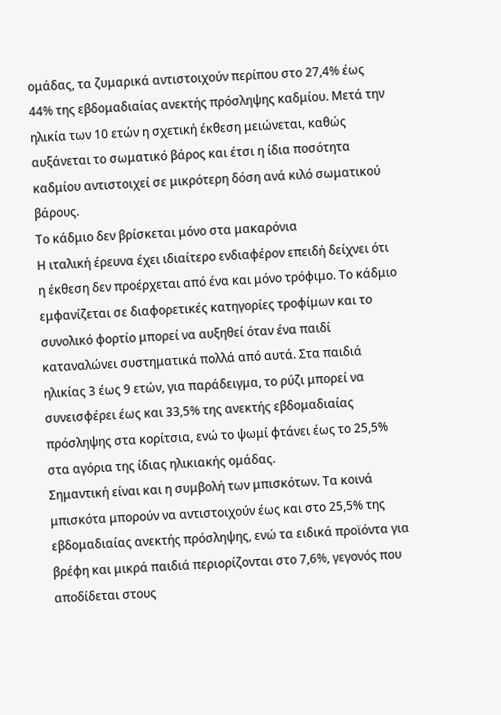ομάδας, τα ζυμαρικά αντιστοιχούν περίπου στο 27,4% έως 44% της εβδομαδιαίας ανεκτής πρόσληψης καδμίου. Μετά την ηλικία των 10 ετών η σχετική έκθεση μειώνεται, καθώς αυξάνεται το σωματικό βάρος και έτσι η ίδια ποσότητα καδμίου αντιστοιχεί σε μικρότερη δόση ανά κιλό σωματικού βάρους.
Το κάδμιο δεν βρίσκεται μόνο στα μακαρόνια
Η ιταλική έρευνα έχει ιδιαίτερο ενδιαφέρον επειδή δείχνει ότι η έκθεση δεν προέρχεται από ένα και μόνο τρόφιμο. Το κάδμιο εμφανίζεται σε διαφορετικές κατηγορίες τροφίμων και το συνολικό φορτίο μπορεί να αυξηθεί όταν ένα παιδί καταναλώνει συστηματικά πολλά από αυτά. Στα παιδιά ηλικίας 3 έως 9 ετών, για παράδειγμα, το ρύζι μπορεί να συνεισφέρει έως και 33,5% της ανεκτής εβδομαδιαίας πρόσληψης στα κορίτσια, ενώ το ψωμί φτάνει έως το 25,5% στα αγόρια της ίδιας ηλικιακής ομάδας.
Σημαντική είναι και η συμβολή των μπισκότων. Τα κοινά μπισκότα μπορούν να αντιστοιχούν έως και στο 25,5% της εβδομαδιαίας ανεκτής πρόσληψης, ενώ τα ειδικά προϊόντα για βρέφη και μικρά παιδιά περιορίζονται στο 7,6%, γεγονός που αποδίδεται στους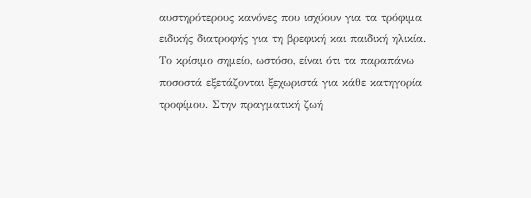αυστηρότερους κανόνες που ισχύουν για τα τρόφιμα ειδικής διατροφής για τη βρεφική και παιδική ηλικία.
Το κρίσιμο σημείο, ωστόσο, είναι ότι τα παραπάνω ποσοστά εξετάζονται ξεχωριστά για κάθε κατηγορία τροφίμου. Στην πραγματική ζωή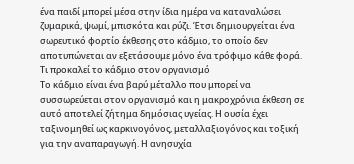ένα παιδί μπορεί μέσα στην ίδια ημέρα να καταναλώσει ζυμαρικά, ψωμί, μπισκότα και ρύζι. Έτσι δημιουργείται ένα σωρευτικό φορτίο έκθεσης στο κάδμιο, το οποίο δεν αποτυπώνεται αν εξετάσουμε μόνο ένα τρόφιμο κάθε φορά.
Τι προκαλεί το κάδμιο στον οργανισμό
Το κάδμιο είναι ένα βαρύ μέταλλο που μπορεί να συσσωρεύεται στον οργανισμό και η μακροχρόνια έκθεση σε αυτό αποτελεί ζήτημα δημόσιας υγείας. Η ουσία έχει ταξινομηθεί ως καρκινογόνος, μεταλλαξιογόνος και τοξική για την αναπαραγωγή. Η ανησυχία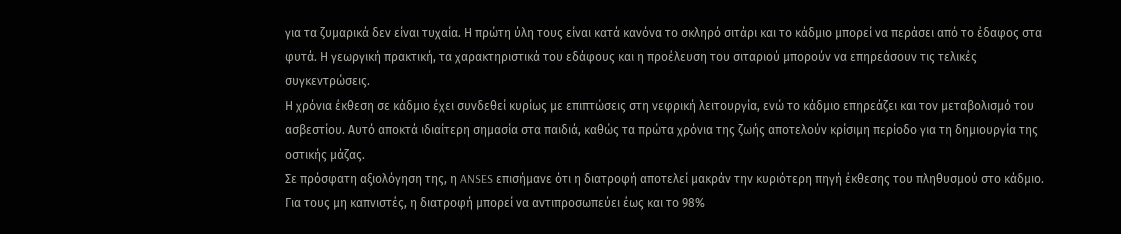για τα ζυμαρικά δεν είναι τυχαία. Η πρώτη ύλη τους είναι κατά κανόνα το σκληρό σιτάρι και το κάδμιο μπορεί να περάσει από το έδαφος στα φυτά. Η γεωργική πρακτική, τα χαρακτηριστικά του εδάφους και η προέλευση του σιταριού μπορούν να επηρεάσουν τις τελικές συγκεντρώσεις.
Η χρόνια έκθεση σε κάδμιο έχει συνδεθεί κυρίως με επιπτώσεις στη νεφρική λειτουργία, ενώ το κάδμιο επηρεάζει και τον μεταβολισμό του ασβεστίου. Αυτό αποκτά ιδιαίτερη σημασία στα παιδιά, καθώς τα πρώτα χρόνια της ζωής αποτελούν κρίσιμη περίοδο για τη δημιουργία της οστικής μάζας.
Σε πρόσφατη αξιολόγηση της, η ANSES επισήμανε ότι η διατροφή αποτελεί μακράν την κυριότερη πηγή έκθεσης του πληθυσμού στο κάδμιο. Για τους μη καπνιστές, η διατροφή μπορεί να αντιπροσωπεύει έως και το 98%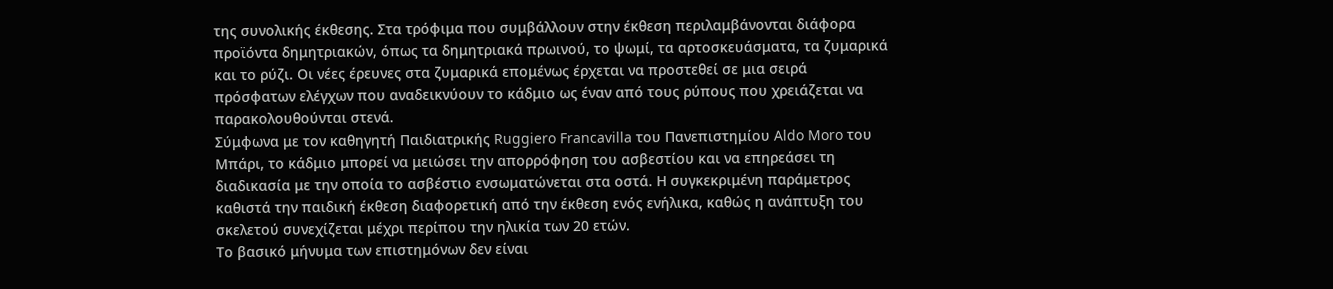της συνολικής έκθεσης. Στα τρόφιμα που συμβάλλουν στην έκθεση περιλαμβάνονται διάφορα προϊόντα δημητριακών, όπως τα δημητριακά πρωινού, το ψωμί, τα αρτοσκευάσματα, τα ζυμαρικά και το ρύζι. Οι νέες έρευνες στα ζυμαρικά επομένως έρχεται να προστεθεί σε μια σειρά πρόσφατων ελέγχων που αναδεικνύουν το κάδμιο ως έναν από τους ρύπους που χρειάζεται να παρακολουθούνται στενά.
Σύμφωνα με τον καθηγητή Παιδιατρικής Ruggiero Francavilla του Πανεπιστημίου Aldo Moro του Μπάρι, το κάδμιο μπορεί να μειώσει την απορρόφηση του ασβεστίου και να επηρεάσει τη διαδικασία με την οποία το ασβέστιο ενσωματώνεται στα οστά. Η συγκεκριμένη παράμετρος καθιστά την παιδική έκθεση διαφορετική από την έκθεση ενός ενήλικα, καθώς η ανάπτυξη του σκελετού συνεχίζεται μέχρι περίπου την ηλικία των 20 ετών.
Το βασικό μήνυμα των επιστημόνων δεν είναι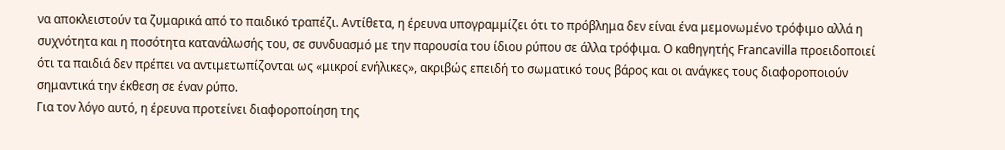να αποκλειστούν τα ζυμαρικά από το παιδικό τραπέζι. Αντίθετα, η έρευνα υπογραμμίζει ότι το πρόβλημα δεν είναι ένα μεμονωμένο τρόφιμο αλλά η συχνότητα και η ποσότητα κατανάλωσής του, σε συνδυασμό με την παρουσία του ίδιου ρύπου σε άλλα τρόφιμα. Ο καθηγητής Francavilla προειδοποιεί ότι τα παιδιά δεν πρέπει να αντιμετωπίζονται ως «μικροί ενήλικες», ακριβώς επειδή το σωματικό τους βάρος και οι ανάγκες τους διαφοροποιούν σημαντικά την έκθεση σε έναν ρύπο.
Για τον λόγο αυτό, η έρευνα προτείνει διαφοροποίηση της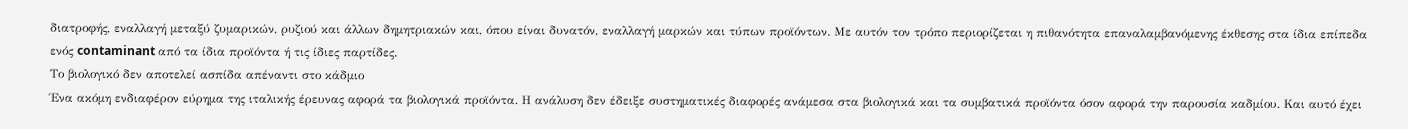διατροφής, εναλλαγή μεταξύ ζυμαρικών, ρυζιού και άλλων δημητριακών και, όπου είναι δυνατόν, εναλλαγή μαρκών και τύπων προϊόντων. Με αυτόν τον τρόπο περιορίζεται η πιθανότητα επαναλαμβανόμενης έκθεσης στα ίδια επίπεδα ενός contaminant από τα ίδια προϊόντα ή τις ίδιες παρτίδες.
Το βιολογικό δεν αποτελεί ασπίδα απέναντι στο κάδμιο
Ένα ακόμη ενδιαφέρον εύρημα της ιταλικής έρευνας αφορά τα βιολογικά προϊόντα. Η ανάλυση δεν έδειξε συστηματικές διαφορές ανάμεσα στα βιολογικά και τα συμβατικά προϊόντα όσον αφορά την παρουσία καδμίου. Και αυτό έχει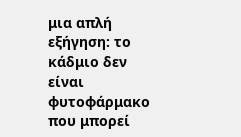μια απλή εξήγηση: το κάδμιο δεν είναι φυτοφάρμακο που μπορεί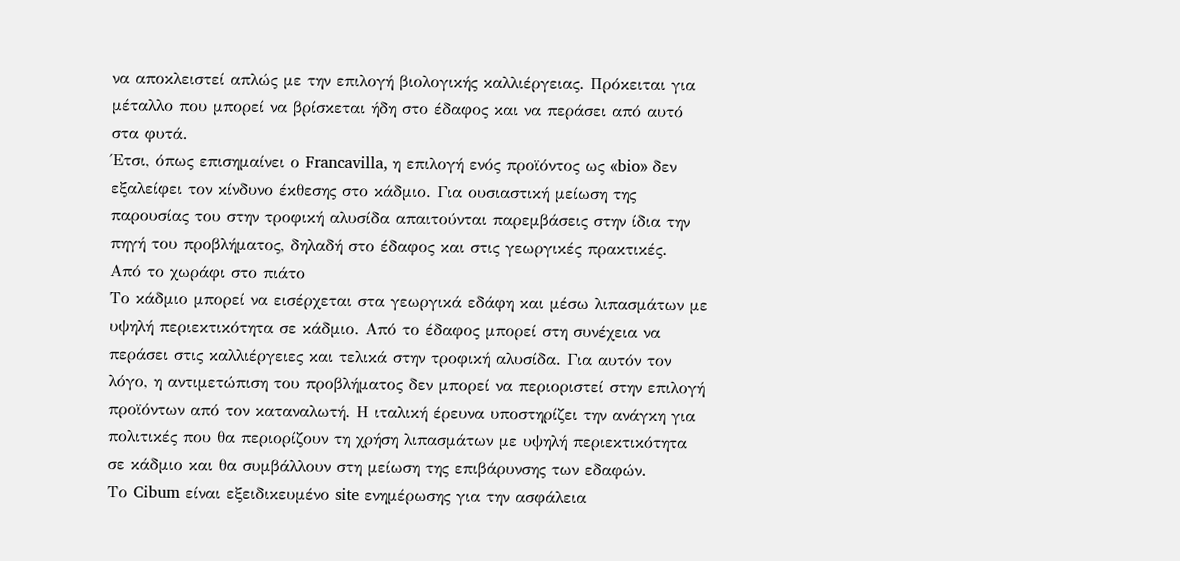να αποκλειστεί απλώς με την επιλογή βιολογικής καλλιέργειας. Πρόκειται για μέταλλο που μπορεί να βρίσκεται ήδη στο έδαφος και να περάσει από αυτό στα φυτά.
Έτσι, όπως επισημαίνει ο Francavilla, η επιλογή ενός προϊόντος ως «bio» δεν εξαλείφει τον κίνδυνο έκθεσης στο κάδμιο. Για ουσιαστική μείωση της παρουσίας του στην τροφική αλυσίδα απαιτούνται παρεμβάσεις στην ίδια την πηγή του προβλήματος, δηλαδή στο έδαφος και στις γεωργικές πρακτικές.
Από το χωράφι στο πιάτο
Το κάδμιο μπορεί να εισέρχεται στα γεωργικά εδάφη και μέσω λιπασμάτων με υψηλή περιεκτικότητα σε κάδμιο. Από το έδαφος μπορεί στη συνέχεια να περάσει στις καλλιέργειες και τελικά στην τροφική αλυσίδα. Για αυτόν τον λόγο, η αντιμετώπιση του προβλήματος δεν μπορεί να περιοριστεί στην επιλογή προϊόντων από τον καταναλωτή. Η ιταλική έρευνα υποστηρίζει την ανάγκη για πολιτικές που θα περιορίζουν τη χρήση λιπασμάτων με υψηλή περιεκτικότητα σε κάδμιο και θα συμβάλλουν στη μείωση της επιβάρυνσης των εδαφών.
Το Cibum είναι εξειδικευμένο site ενημέρωσης για την ασφάλεια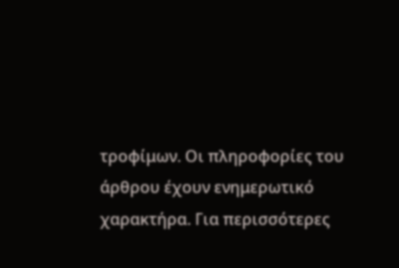τροφίμων. Οι πληροφορίες του άρθρου έχουν ενημερωτικό χαρακτήρα. Για περισσότερες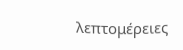λεπτομέρειες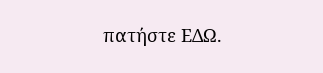πατήστε ΕΔΩ.